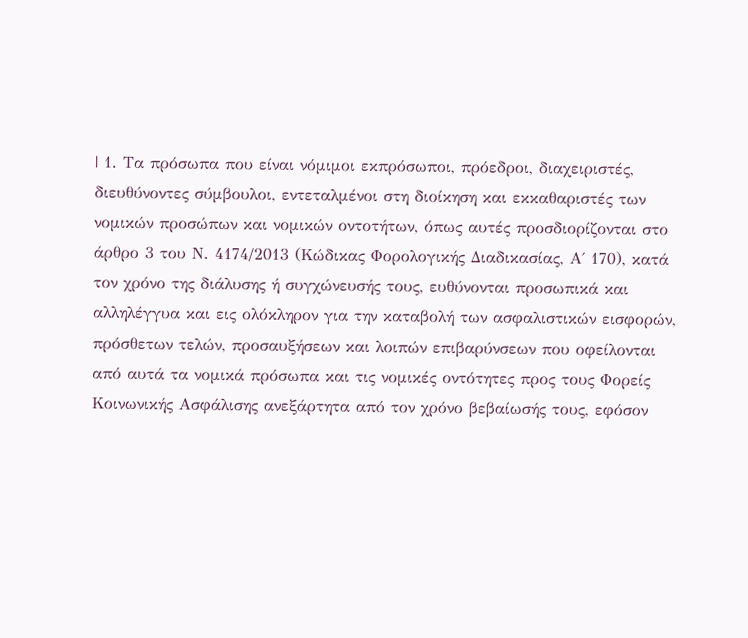| 1. Τα πρόσωπα που είναι νόμιμοι εκπρόσωποι, πρόεδροι, διαχειριστές, διευθύνοντες σύμβουλοι, εντεταλμένοι στη διοίκηση και εκκαθαριστές των νομικών προσώπων και νομικών οντοτήτων, όπως αυτές προσδιορίζονται στο άρθρο 3 του Ν. 4174/2013 (Κώδικας Φορολογικής Διαδικασίας, Α΄ 170), κατά τον χρόνο της διάλυσης ή συγχώνευσής τους, ευθύνονται προσωπικά και αλληλέγγυα και εις ολόκληρον για την καταβολή των ασφαλιστικών εισφορών, πρόσθετων τελών, προσαυξήσεων και λοιπών επιβαρύνσεων που οφείλονται από αυτά τα νομικά πρόσωπα και τις νομικές οντότητες προς τους Φορείς Κοινωνικής Ασφάλισης ανεξάρτητα από τον χρόνο βεβαίωσής τους, εφόσον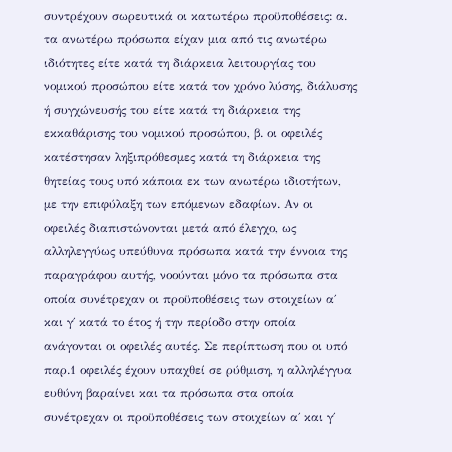συντρέχουν σωρευτικά οι κατωτέρω προϋποθέσεις: α. τα ανωτέρω πρόσωπα είχαν μια από τις ανωτέρω ιδιότητες είτε κατά τη διάρκεια λειτουργίας του νομικού προσώπου είτε κατά τον χρόνο λύσης, διάλυσης ή συγχώνευσής του είτε κατά τη διάρκεια της εκκαθάρισης του νομικού προσώπου, β. οι οφειλές κατέστησαν ληξιπρόθεσμες κατά τη διάρκεια της θητείας τους υπό κάποια εκ των ανωτέρω ιδιοτήτων, με την επιφύλαξη των επόμενων εδαφίων. Αν οι οφειλές διαπιστώνονται μετά από έλεγχο, ως αλληλεγγύως υπεύθυνα πρόσωπα κατά την έννοια της παραγράφου αυτής, νοούνται μόνο τα πρόσωπα στα οποία συνέτρεχαν οι προϋποθέσεις των στοιχείων α΄ και γ΄ κατά το έτος ή την περίοδο στην οποία ανάγονται οι οφειλές αυτές. Σε περίπτωση που οι υπό παρ.1 οφειλές έχουν υπαχθεί σε ρύθμιση, η αλληλέγγυα ευθύνη βαραίνει και τα πρόσωπα στα οποία συνέτρεχαν οι προϋποθέσεις των στοιχείων α΄ και γ΄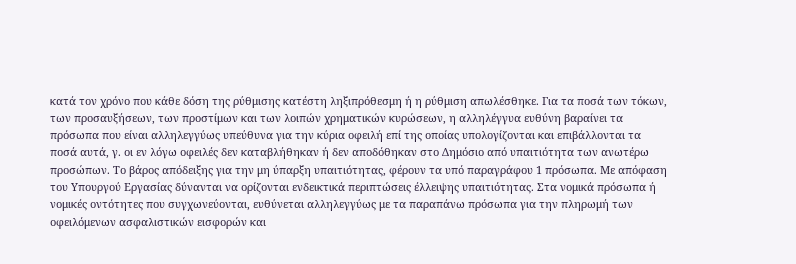κατά τον χρόνο που κάθε δόση της ρύθμισης κατέστη ληξιπρόθεσμη ή η ρύθμιση απωλέσθηκε. Για τα ποσά των τόκων, των προσαυξήσεων, των προστίμων και των λοιπών χρηματικών κυρώσεων, η αλληλέγγυα ευθύνη βαραίνει τα πρόσωπα που είναι αλληλεγγύως υπεύθυνα για την κύρια οφειλή επί της οποίας υπολογίζονται και επιβάλλονται τα ποσά αυτά, γ. οι εν λόγω οφειλές δεν καταβλήθηκαν ή δεν αποδόθηκαν στο Δημόσιο από υπαιτιότητα των ανωτέρω προσώπων. Το βάρος απόδειξης για την μη ύπαρξη υπαιτιότητας, φέρουν τα υπό παραγράφου 1 πρόσωπα. Με απόφαση του Υπουργού Εργασίας δύνανται να ορίζονται ενδεικτικά περιπτώσεις έλλειψης υπαιτιότητας. Στα νομικά πρόσωπα ή νομικές οντότητες που συγχωνεύονται, ευθύνεται αλληλεγγύως με τα παραπάνω πρόσωπα για την πληρωμή των οφειλόμενων ασφαλιστικών εισφορών και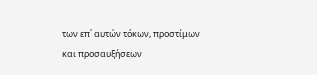των επ΄ αυτών τόκων, προστίμων και προσαυξήσεων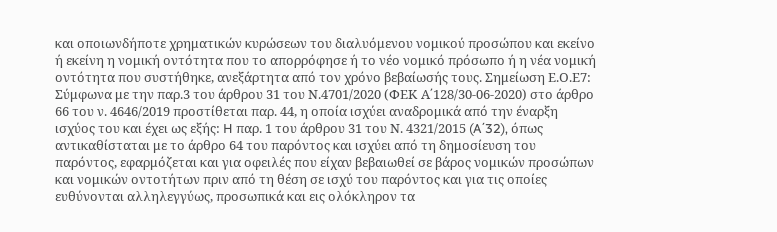και οποιωνδήποτε χρηματικών κυρώσεων του διαλυόμενου νομικού προσώπου και εκείνο ή εκείνη η νομική οντότητα που το απορρόφησε ή το νέο νομικό πρόσωπο ή η νέα νομική οντότητα που συστήθηκε, ανεξάρτητα από τον χρόνο βεβαίωσής τους. Σημείωση Ε.Ο.Ε7: Σύμφωνα με την παρ.3 του άρθρου 31 του Ν.4701/2020 (ΦΕΚ Α΄128/30-06-2020) στο άρθρο 66 του ν. 4646/2019 προστίθεται παρ. 44, η οποία ισχύει αναδρομικά από την έναρξη ισχύος του και έχει ως εξής: H παρ. 1 του άρθρου 31 του Ν. 4321/2015 (A΄32), όπως αντικαθίσταται με το άρθρο 64 του παρόντος και ισχύει από τη δημοσίευση του παρόντος, εφαρμόζεται και για οφειλές που είχαν βεβαιωθεί σε βάρος νομικών προσώπων και νομικών οντοτήτων πριν από τη θέση σε ισχύ του παρόντος και για τις οποίες ευθύνονται αλληλεγγύως, προσωπικά και εις ολόκληρον τα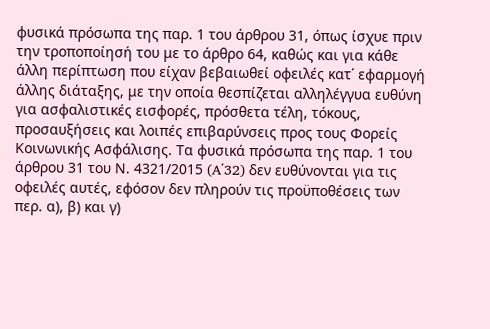φυσικά πρόσωπα της παρ. 1 του άρθρου 31, όπως ίσχυε πριν την τροποποίησή του με το άρθρο 64, καθώς και για κάθε άλλη περίπτωση που είχαν βεβαιωθεί οφειλές κατ΄ εφαρμογή άλλης διάταξης, με την οποία θεσπίζεται αλληλέγγυα ευθύνη για ασφαλιστικές εισφορές, πρόσθετα τέλη, τόκους, προσαυξήσεις και λοιπές επιβαρύνσεις προς τους Φορείς Κοινωνικής Ασφάλισης. Τα φυσικά πρόσωπα της παρ. 1 του άρθρου 31 του Ν. 4321/2015 (A΄32) δεν ευθύνονται για τις οφειλές αυτές, εφόσον δεν πληρούν τις προϋποθέσεις των περ. α), β) και γ)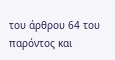του άρθρου 64 του παρόντος και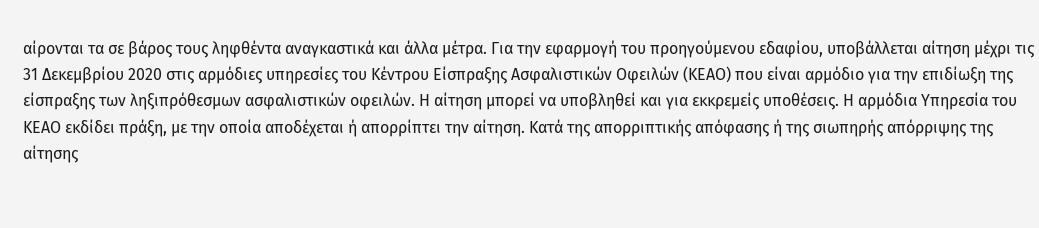αίρονται τα σε βάρος τους ληφθέντα αναγκαστικά και άλλα μέτρα. Για την εφαρμογή του προηγούμενου εδαφίου, υποβάλλεται αίτηση μέχρι τις 31 Δεκεμβρίου 2020 στις αρμόδιες υπηρεσίες του Κέντρου Είσπραξης Ασφαλιστικών Οφειλών (ΚΕΑΟ) που είναι αρμόδιο για την επιδίωξη της είσπραξης των ληξιπρόθεσμων ασφαλιστικών οφειλών. Η αίτηση μπορεί να υποβληθεί και για εκκρεμείς υποθέσεις. Η αρμόδια Υπηρεσία του ΚΕΑΟ εκδίδει πράξη, με την οποία αποδέχεται ή απορρίπτει την αίτηση. Κατά της απορριπτικής απόφασης ή της σιωπηρής απόρριψης της αίτησης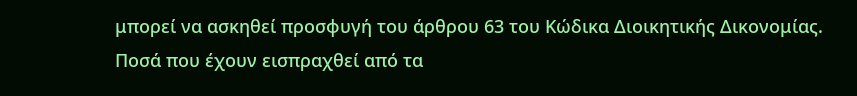μπορεί να ασκηθεί προσφυγή του άρθρου 63 του Κώδικα Διοικητικής Δικονομίας. Ποσά που έχουν εισπραχθεί από τα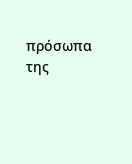πρόσωπα της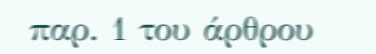παρ. 1 του άρθρου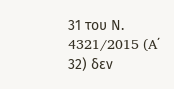31 του Ν. 4321/2015 (A΄ 32) δεν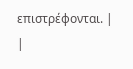επιστρέφονται. | |